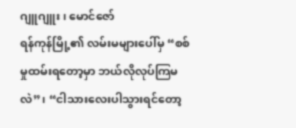ဂျူဂျူး၊ မောင်ဇော်
ရန်ကုန်မြို့၏ လမ်းမများပေါ်မှ “စစ်မှုထမ်းရတော့မှာ ဘယ်လိုလုပ်ကြမလဲ”၊ “ငါသားလေးပါသွားရင်တော့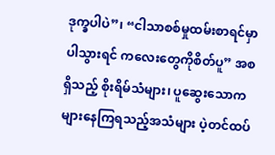ဒုက္ခပါပဲ”၊ “ငါသာစစ်မှုထမ်းစာရင်မှာပါသွားရင် ကလေးတွေကိုစိတ်ပူ” အစရှိသည့် စိုးရိမ်သံများ၊ ပူဆွေးသောကများနေကြရသည့်အသံများ ပဲ့တင်ထပ်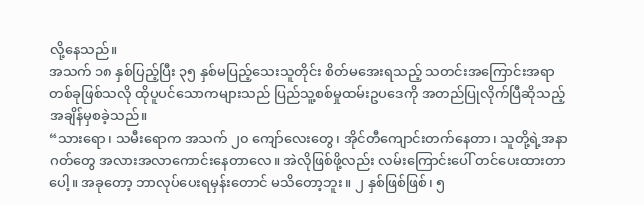လို့နေသည်။
အသက် ၁၈ နှစ်ပြည့်ပြီး ၃၅ နှစ်မပြည့်သေးသူတိုင်း စိတ်မအေးရသည့် သတင်းအကြောင်းအရာတစ်ခုဖြစ်သလို ထိုပူပင်သောကများသည် ပြည်သူ့စစ်မှုထမ်းဥပဒေကို အတည်ပြုလိုက်ပြီဆိုသည့်အချိန်မှစခဲ့သည်။
“သားရော၊ သမီးရောက အသက် ၂၀ ကျော်လေးတွေ၊ အိုင်တီကျောင်းတက်နေတာ၊ သူတို့ရဲ့အနာဂတ်တွေ အလားအလာကောင်းနေတာလေ။ အဲလိုဖြစ်ဖို့လည်း လမ်းကြောင်းပေါ် တင်ပေးထားတာပေါ့။ အခုတော့ ဘာလုပ်ပေးရမှန်းတောင် မသိတော့ဘူး။ ၂ နှစ်ဖြစ်ဖြစ်၊ ၅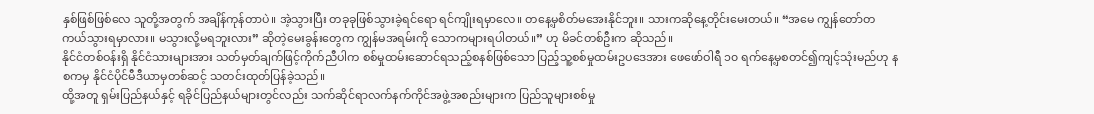နှစ်ဖြစ်ဖြစ်လေ သူတို့အတွက် အချိန်ကုန်တာပဲ။ အဲ့သွားပြီး တခုခုဖြစ်သွားခဲ့ရင်ရော ရင်ကျိုးရမှာလေ။ တနေ့မှစိတ်မအေးနိုင်ဘူး။ သားကဆိုနေ့တိုင်းမေးတယ်။ “အမေ ကျွန်တော်တကယ်သွားရမှာလား။ မသွားလို့မရဘူးလား” ဆိုတဲ့မေးခွန်းတွေက ကျွန်မအရမ်းကို သောကများရပါတယ်။” ဟု မိခင်တစ်ဦးက ဆိုသည်။
နိုင်ငံတစ်ဝန်းရှိ နိုင်ငံသားများအား သတ်မှတ်ချက်ဖြင့်ကိုက်ညီပါက စစ်မှုထမ်းဆောင်ရသည့်စနစ်ဖြစ်သော ပြည့်သူ့စစ်မှုထမ်းဥပဒေအား ဖေဖော်ဝါရီ ၁၀ ရက်နေ့မှစတင်၍ကျင့်သုံးမည်ဟု နစကမှ နိုင်ငံပိုင်မီဒီယာမှတစ်ဆင့် သတင်းထုတ်ပြန်ခဲ့သည်။
ထို့အတူ ရှမ်းပြည်နယ်နှင့် ရခိုင်ပြည်နယ်များတွင်လည်း သက်ဆိုင်ရာလက်နက်ကိုင်အဖွဲ့အစည်းများက ပြည်သူများစစ်မှု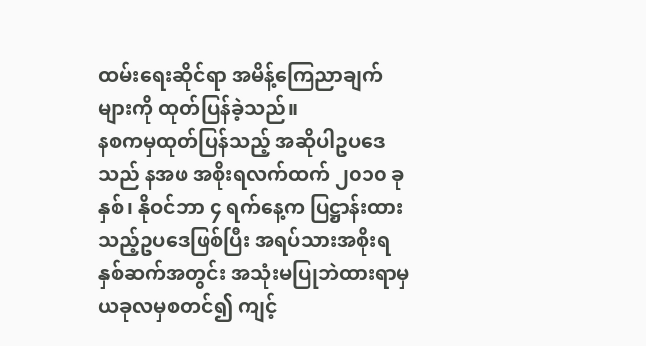ထမ်းရေးဆိုင်ရာ အမိန့်ကြေညာချက်များကို ထုတ်ပြန်ခဲ့သည်။
နစကမှထုတ်ပြန်သည့် အဆိုပါဥပဒေသည် နအဖ အစိုးရလက်ထက် ၂၀၁၀ ခုနှစ်၊ နိုဝင်ဘာ ၄ ရက်နေ့က ပြဋ္ဌာန်းထားသည့်ဥပဒေဖြစ်ပြီး အရပ်သားအစိုးရနှစ်ဆက်အတွင်း အသုံးမပြုဘဲထားရာမှ ယခုလမှစတင်၍ ကျင့်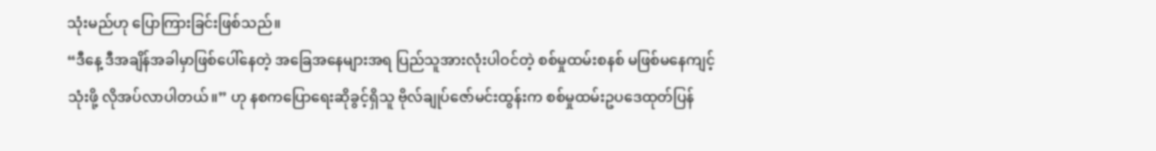သုံးမည်ဟု ပြောကြားခြင်းဖြစ်သည်။
“ဒီနေ့ ဒီအချိန်အခါမှာဖြစ်ပေါ်နေတဲ့ အခြေအနေများအရ ပြည်သူအားလုံးပါဝင်တဲ့ စစ်မှုထမ်းစနစ် မဖြစ်မနေကျင့်သုံးဖို့ လိုအပ်လာပါတယ်။” ဟု နစကပြောရေးဆိုခွင့်ရှိသူ ဗိုလ်ချုပ်ဇော်မင်းထွန်းက စစ်မှုထမ်းဥပဒေထုတ်ပြန်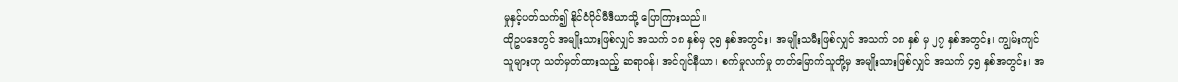မှုနှင့်ပတ်သက်၍ နိုင်ငံပိုင်မီဒီယာသို့ ပြောကြားသည်။
ထိုဥပဒေတွင် အမျိုးသားဖြစ်လျှင် အသက် ၁၈ နှစ်မှ ၃၅ နှစ်အတွင်း၊ အမျိုးသမီးဖြစ်လျှင် အသက် ၁၈ နှစ် မှ ၂၇ နှစ်အတွင်း၊ ကျွမ်းကျင်သူများဟု သတ်မှတ်ထားသည့် ဆရာဝန်၊ အင်ဂျင်နီယာ၊ စက်မှုလက်မှု တတ်မြောက်သူတို့မှ အမျိုးသားဖြစ်လျှင် အသက် ၄၅ နှစ်အတွင်း၊ အ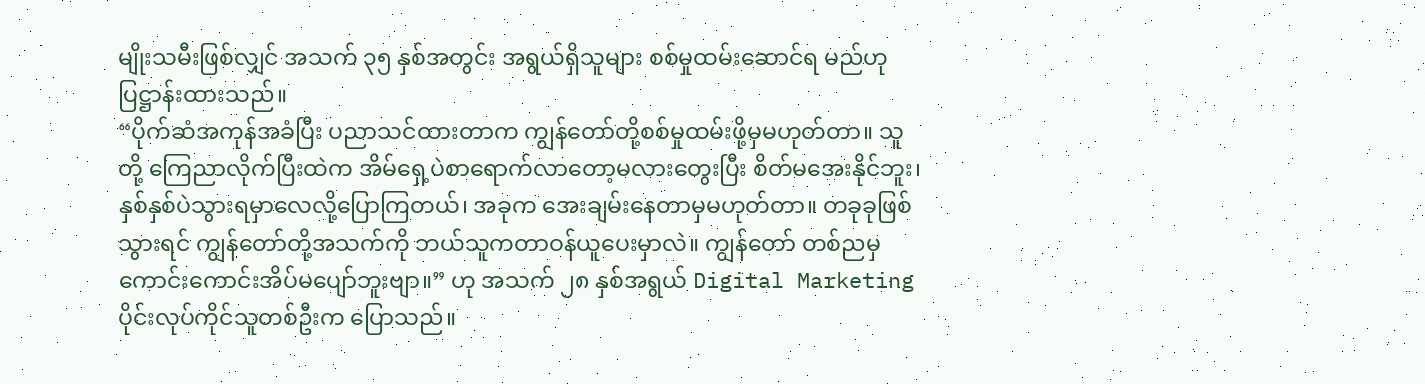မျိုးသမီးဖြစ်လျှင် အသက် ၃၅ နှစ်အတွင်း အရွယ်ရှိသူများ စစ်မှုထမ်းဆောင်ရ မည်ဟု ပြဋ္ဌာန်းထားသည်။
“ပိုက်ဆံအကုန်အခံပြီး ပညာသင်ထားတာက ကျွန်တော်တို့စစ်မှုထမ်းဖို့မှမဟုတ်တာ။ သူတို့ ကြေညာလိုက်ပြီးထဲက အိမ်ရှေ့ပဲစာရောက်လာတော့မလားတွေးပြီး စိတ်မအေးနိုင်ဘူး၊ နှစ်နှစ်ပဲသွားရမှာလေလို့ပြောကြတယ်၊ အခုက အေးချမ်းနေတာမှမဟုတ်တာ။ တခုခုဖြစ်သွားရင် ကျွန်တော်တို့အသက်ကို ဘယ်သူကတာဝန်ယူပေးမှာလဲ။ ကျွန်တော် တစ်ညမှကောင်းကောင်းအိပ်မပျော်ဘူးဗျာ။” ဟု အသက် ၂၈ နှစ်အရွယ် Digital Marketing ပိုင်းလုပ်ကိုင်သူတစ်ဦးက ပြောသည်။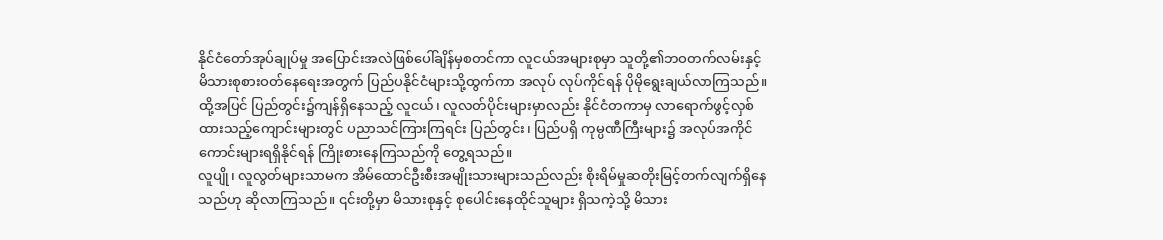နိုင်ငံတော်အုပ်ချုပ်မှု အပြောင်းအလဲဖြစ်ပေါ်ချိန်မှစတင်ကာ လူငယ်အများစုမှာ သူတို့၏ဘဝတက်လမ်းနှင့် မိသားစုစားဝတ်နေရေးအတွက် ပြည်ပနိုင်ငံများသို့ထွက်ကာ အလုပ် လုပ်ကိုင်ရန် ပိုမိုရွေးချယ်လာကြသည်။ ထို့အပြင် ပြည်တွင်း၌ကျန်ရှိနေသည့် လူငယ်၊ လူလတ်ပိုင်းများမှာလည်း နိုင်ငံတကာမှ လာရောက်ဖွင့်လှစ်ထားသည့်ကျောင်းများတွင် ပညာသင်ကြားကြရင်း ပြည်တွင်း၊ ပြည်ပရှိ ကုမ္ပဏီကြီးများ၌ အလုပ်အကိုင်ကောင်းများရရှိနိုင်ရန် ကြိုးစားနေကြသည်ကို တွေ့ရသည်။
လူပျို၊ လူလွတ်များသာမက အိမ်ထောင်ဦးစီးအမျိုးသားများသည်လည်း စိုးရိမ်မှုဆတိုးမြင့်တက်လျက်ရှိနေသည်ဟု ဆိုလာကြသည်။ ၎င်းတို့မှာ မိသားစုနှင့် စုပေါင်းနေထိုင်သူများ ရှိသကဲ့သို့ မိသား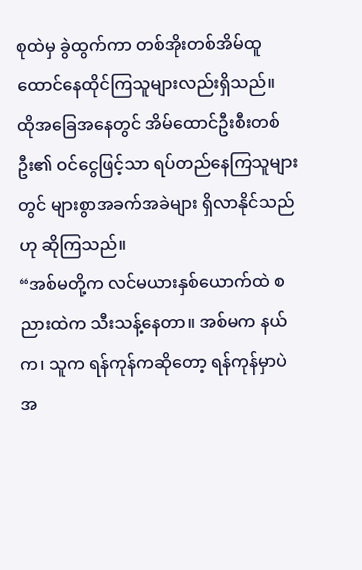စုထဲမှ ခွဲထွက်ကာ တစ်အိုးတစ်အိမ်ထူထောင်နေထိုင်ကြသူများလည်းရှိသည်။
ထိုအခြေအနေတွင် အိမ်ထောင်ဦးစီးတစ်ဦး၏ ဝင်ငွေဖြင့်သာ ရပ်တည်နေကြသူများတွင် များစွာအခက်အခဲများ ရှိလာနိုင်သည်ဟု ဆိုကြသည်။
“အစ်မတို့က လင်မယားနှစ်ယောက်ထဲ စညားထဲက သီးသန့်နေတာ။ အစ်မက နယ်က၊ သူက ရန်ကုန်ကဆိုတော့ ရန်ကုန်မှာပဲအ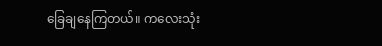ခြေချနေကြတယ်။ ကလေးသုံး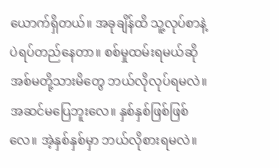ယောက်ရှိတယ်။ အခုချိန်ထိ သူ့လုပ်စာနဲ့ပဲရပ်တည်နေတာ။ စစ်မှုထမ်းရမယ်ဆို အစ်မတို့သားမိတွေ ဘယ်လိုလုပ်ရမလဲ။ အဆင်မပြေဘူးလေ။ နှစ်နှစ်ဖြစ်ဖြစ်လေ။ အဲ့နှစ်နှစ်မှာ ဘယ်လိုစားရမလဲ။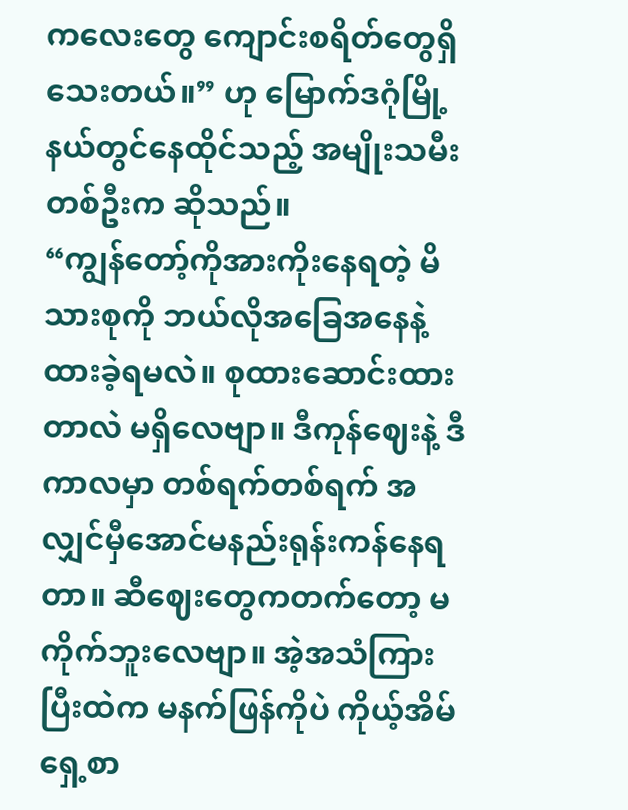ကလေးတွေ ကျောင်းစရိတ်တွေရှိသေးတယ်။” ဟု မြောက်ဒဂုံမြို့နယ်တွင်နေထိုင်သည့် အမျိုးသမီးတစ်ဦးက ဆိုသည်။
“ကျွန်တော့်ကိုအားကိုးနေရတဲ့ မိသားစုကို ဘယ်လိုအခြေအနေနဲ့ ထားခဲ့ရမလဲ။ စုထားဆောင်းထားတာလဲ မရှိလေဗျာ။ ဒီကုန်ဈေးနဲ့ ဒီကာလမှာ တစ်ရက်တစ်ရက် အလျှင်မှီအောင်မနည်းရုန်းကန်နေရတာ။ ဆီဈေးတွေကတက်တော့ မကိုက်ဘူးလေဗျာ။ အဲ့အသံကြားပြီးထဲက မနက်ဖြန်ကိုပဲ ကိုယ့်အိမ်ရှေ့စာ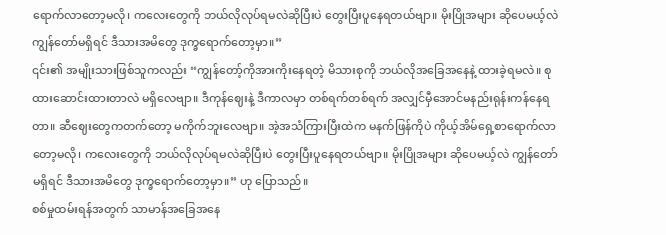ရောက်လာတော့မလို၊ ကလေးတွေကို ဘယ်လိုလုပ်ရမလဲဆိုပြီးပဲ တွေးပြီးပူနေရတယ်ဗျာ။ မိုးပြိုအများ ဆိုပေမယ့်လဲ ကျွန်တော်မရှိရင် ဒီသားအမိတွေ ဒုက္ခရောက်တော့မှာ။”
၎င်း၏ အမျိုးသားဖြစ်သူကလည်း “ကျွန်တော့်ကိုအားကိုးနေရတဲ့ မိသားစုကို ဘယ်လိုအခြေအနေနဲ့ ထားခဲ့ရမလဲ။ စုထားဆောင်းထားတာလဲ မရှိလေဗျာ။ ဒီကုန်ဈေးနဲ့ ဒီကာလမှာ တစ်ရက်တစ်ရက် အလျှင်မှီအောင်မနည်းရုန်းကန်နေရတာ။ ဆီဈေးတွေကတက်တော့ မကိုက်ဘူးလေဗျာ။ အဲ့အသံကြားပြီးထဲက မနက်ဖြန်ကိုပဲ ကိုယ့်အိမ်ရှေ့စာရောက်လာတော့မလို၊ ကလေးတွေကို ဘယ်လိုလုပ်ရမလဲဆိုပြီးပဲ တွေးပြီးပူနေရတယ်ဗျာ။ မိုးပြိုအများ ဆိုပေမယ့်လဲ ကျွန်တော်မရှိရင် ဒီသားအမိတွေ ဒုက္ခရောက်တော့မှာ။” ဟု ပြောသည်။
စစ်မှုထမ်းရန်အတွက် သာမာန်အခြေအနေ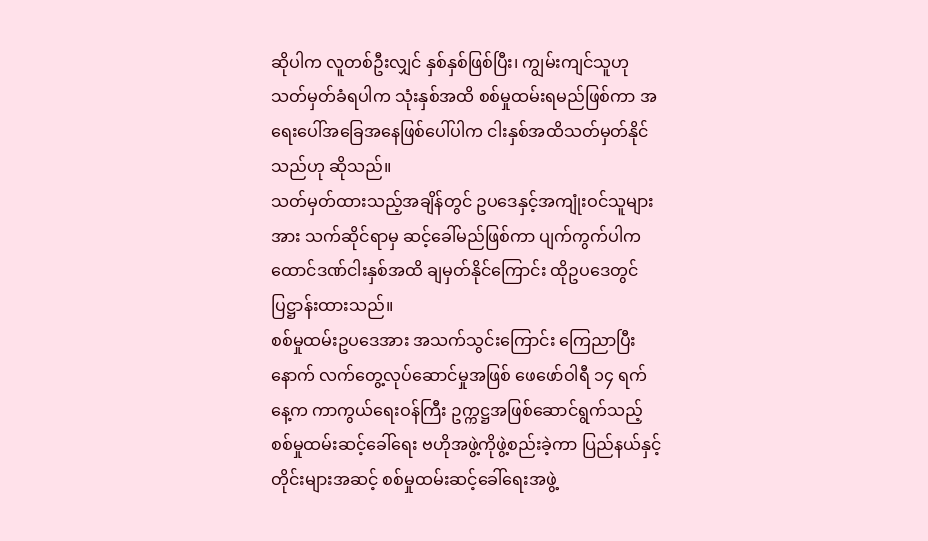ဆိုပါက လူတစ်ဦးလျှင် နှစ်နှစ်ဖြစ်ပြီး၊ ကျွမ်းကျင်သူဟု သတ်မှတ်ခံရပါက သုံးနှစ်အထိ စစ်မှုထမ်းရမည်ဖြစ်ကာ အရေးပေါ်အခြေအနေဖြစ်ပေါ်ပါက ငါးနှစ်အထိသတ်မှတ်နိုင်သည်ဟု ဆိုသည်။
သတ်မှတ်ထားသည့်အချိန်တွင် ဥပဒေနှင့်အကျုံးဝင်သူများအား သက်ဆိုင်ရာမှ ဆင့်ခေါ်မည်ဖြစ်ကာ ပျက်ကွက်ပါက ထောင်ဒဏ်ငါးနှစ်အထိ ချမှတ်နိုင်ကြောင်း ထိုဥပဒေတွင် ပြဋ္ဌာန်းထားသည်။
စစ်မှုထမ်းဥပဒေအား အသက်သွင်းကြောင်း ကြေညာပြီးနောက် လက်တွေ့လုပ်ဆောင်မှုအဖြစ် ဖေဖော်ဝါရီ ၁၄ ရက်နေ့က ကာကွယ်ရေးဝန်ကြီး ဥက္ကဋ္ဌအဖြစ်ဆောင်ရွက်သည့် စစ်မှုထမ်းဆင့်ခေါ်ရေး ဗဟိုအဖွဲ့ကိုဖွဲ့စည်းခဲ့ကာ ပြည်နယ်နှင့် တိုင်းများအဆင့် စစ်မှုထမ်းဆင့်ခေါ်ရေးအဖွဲ့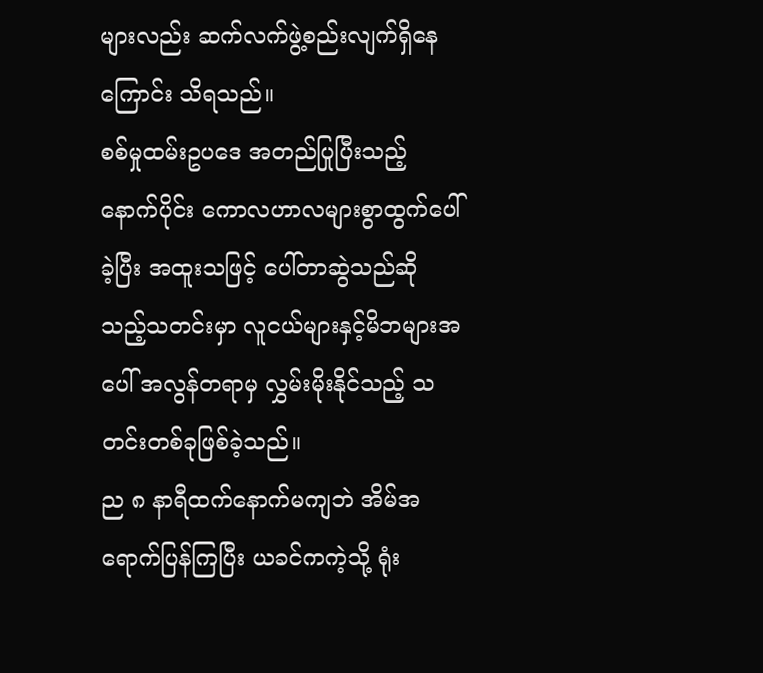များလည်း ဆက်လက်ဖွဲ့စည်းလျက်ရှိနေကြောင်း သိရသည်။
စစ်မှုထမ်းဥပဒေ အတည်ပြုပြီးသည့်နောက်ပိုင်း ကောလဟာလများစွာထွက်ပေါ်ခဲ့ပြီး အထူးသဖြင့် ပေါ်တာဆွဲသည်ဆိုသည့်သတင်းမှာ လူငယ်များနှင့်မိဘများအပေါ် အလွန်တရာမှ လွှမ်းမိုးနိုင်သည့် သတင်းတစ်ခုဖြစ်ခဲ့သည်။
ည ၈ နာရီထက်နောက်မကျဘဲ အိမ်အရောက်ပြန်ကြပြီး ယခင်ကကဲ့သို့ ရုံး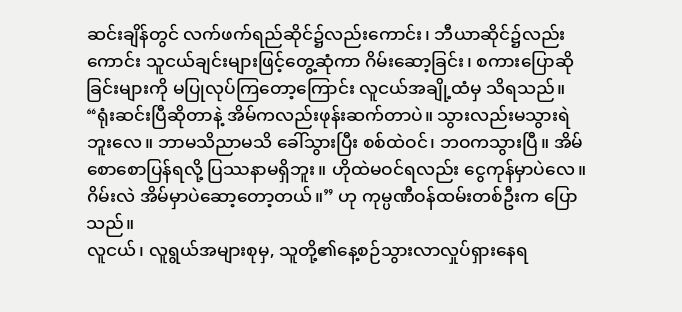ဆင်းချိန်တွင် လက်ဖက်ရည်ဆိုင်၌လည်းကောင်း၊ ဘီယာဆိုင်၌လည်းကောင်း သူငယ်ချင်းများဖြင့်တွေ့ဆုံကာ ဂိမ်းဆော့ခြင်း၊ စကားပြောဆိုခြင်းများကို မပြုလုပ်ကြတော့ကြောင်း လူငယ်အချို့ထံမှ သိရသည်။
“ရုံးဆင်းပြီဆိုတာနဲ့ အိမ်ကလည်းဖုန်းဆက်တာပဲ။ သွားလည်းမသွားရဲဘူးလေ။ ဘာမသိညာမသိ ခေါ်သွားပြီး စစ်ထဲဝင်၊ ဘဝကသွားပြီ။ အိမ်စောစောပြန်ရလို့ ပြဿနာမရှိဘူး။ ဟိုထဲမဝင်ရလည်း ငွေကုန်မှာပဲလေ။ ဂိမ်းလဲ အိမ်မှာပဲဆော့တော့တယ်။” ဟု ကုမ္ပဏီဝန်ထမ်းတစ်ဦးက ပြောသည်။
လူငယ်၊ လူရွယ်အများစုမှ, သူတို့၏နေ့စဉ်သွားလာလှုပ်ရှားနေရ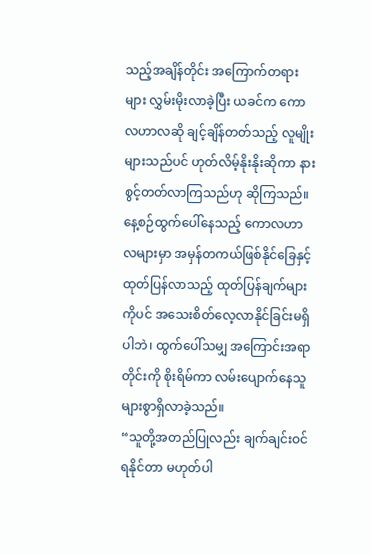သည့်အချိန်တိုင်း အကြောက်တရားများ လွှမ်းမိုးလာခဲ့ပြီး ယခင်က ကောလဟာလဆို ချင့်ချိန်တတ်သည့် လူမျိုးများသည်ပင် ဟုတ်လိမ့်နိုးနိုးဆိုကာ နားစွင့်တတ်လာကြသည်ဟု ဆိုကြသည်။
နေ့စဉ်ထွက်ပေါ်နေသည့် ကောလဟာလများမှာ အမှန်တကယ်ဖြစ်နိုင်ခြေနှင့် ထုတ်ပြန်လာသည့် ထုတ်ပြန်ချက်များကိုပင် အသေးစိတ်လေ့လာနိုင်ခြင်းမရှိပါဘဲ၊ ထွက်ပေါ်သမျှ အကြောင်းအရာတိုင်းကို စိုးရိမ်ကာ လမ်းပျောက်နေသူများစွာရှိလာခဲ့သည်။
“သူတို့အတည်ပြုလည်း ချက်ချင်းဝင်ရနိုင်တာ မဟုတ်ပါ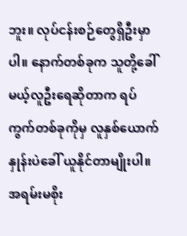ဘူး။ လုပ်ငန်းစဉ်တွေရှိဦးမှာပါ။ နောက်တစ်ခုက သူတို့ခေါ်မယ့်လူဦးရေဆိုတာက ရပ်ကွက်တစ်ခုကိုမှ လူနှစ်ယောက်နှုန်းပဲခေါ် ယူနိုင်တာမျိုးပါ။ အရမ်းမစိုး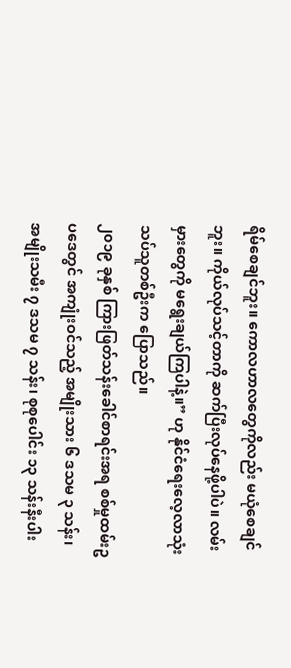ရိမ်စေချင်ဘူး။ ကောလဟာလတွေကိုလည်း မယုံစေချင်ဘူး။ ကိုယ်လုပ်သင့်တာကို ဆက်ပြီးလုပ်နေဖို့ပါပဲ။ လမ်းမှားတွေကို မရွေးချယ်ကြပါနဲ့။” ဟု နိုင်ငံရေးလေ့လာသုံးသပ်သူတစ်ဦးက ပြောသည်။
၂၀၁၉ ခုနှစ် ကြားဖြတ်သန်းခေါင်စာရင်းအရ စစ်မှုထမ်းဥပဒေတွင် အကျုံးဝင်သည့် အမျိုးသား ၆ ဒသမ ၃ သန်း၊ အမျိုးသမီး ၇ ဒသမ ၇ သန်း၊ စုစုပေါင်း ၁၃ သန်းနီးပါး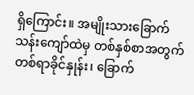ရှိကြောင်း။ အမျိုးသားခြောက်သန်းကျော်ထဲမှ တစ်နှစ်စာအတွက် တစ်ရာခိုင်နှုန်း၊ ခြောက်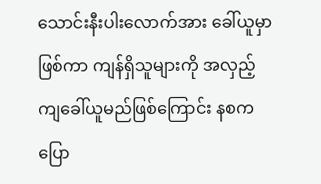သောင်းနီးပါးလောက်အား ခေါ်ယူမှာဖြစ်ကာ ကျန်ရှိသူများကို အလှည့်ကျခေါ်ယူမည်ဖြစ်ကြောင်း နစကပြော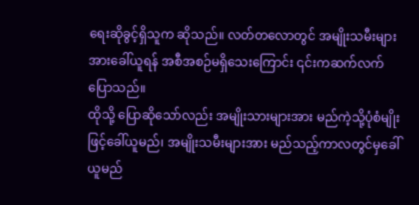ရေးဆိုခွင့်ရှိသူက ဆိုသည်။ လတ်တလောတွင် အမျိုးသမီးများအားခေါ်ယူရန် အစီအစဉ်မရှိသေးကြောင်း ၎င်းကဆက်လက် ပြောသည်။
ထိုသို့ ပြောဆိုသော်လည်း အမျိုးသားများအား မည်ကဲ့သို့ပုံစံမျိုးဖြင့်ခေါ်ယူမည်၊ အမျိုးသမီးများအား မည်သည့်ကာလတွင်မှခေါ်ယူမည်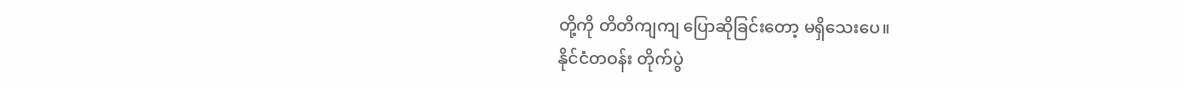တို့ကို တိတိကျကျ ပြောဆိုခြင်းတော့ မရှိသေးပေ။
နိုင်ငံတဝန်း တိုက်ပွဲ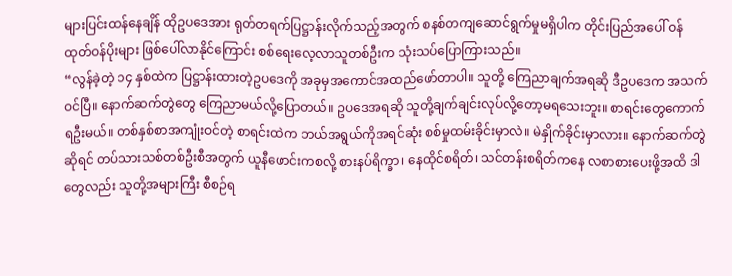များပြင်းထန်နေချိန် ထိုဥပဒေအား ရုတ်တရက်ပြဋ္ဌာန်းလိုက်သည့်အတွက် စနစ်တကျဆောင်ရွက်မှုမရှိပါက တိုင်းပြည်အပေါ် ဝန်ထုတ်ဝန်ပိုးများ ဖြစ်ပေါ်လာနိုင်ကြောင်း စစ်ရေးလေ့လာသူတစ်ဦးက သုံးသပ်ပြောကြားသည်။
“လွန်ခဲ့တဲ့ ၁၄ နှစ်ထဲက ပြဋ္ဌာန်းထားတဲ့ဥပဒေကို အခုမှအကောင်အထည်ဖော်တာပါ။ သူတို့ ကြေညာချက်အရဆို ဒီဥပဒေက အသက်ဝင်ပြီ။ နောက်ဆက်တွဲတွေ ကြေညာမယ်လို့ပြောတယ်။ ဥပဒေအရဆို သူတို့ချက်ချင်းလုပ်လို့တော့မရသေးဘူး။ စာရင်းတွေကောက်ရဦးမယ်။ တစ်နှစ်စာအကျုံးဝင်တဲ့ စာရင်းထဲက ဘယ်အရွယ်ကိုအရင်ဆုံး စစ်မှုထမ်းခိုင်းမှာလဲ။ မဲနှိုက်ခိုင်းမှာလား။ နောက်ဆက်တွဲဆိုရင် တပ်သားသစ်တစ်ဦးစီအတွက် ယူနီဖောင်းကစလို့ စားနပ်ရိက္ခာ၊ နေထိုင်စရိတ်၊ သင်တန်းစရိတ်ကနေ လစာစားပေးဖို့အထိ ဒါတွေလည်း သူတို့အများကြီး စီစဉ်ရ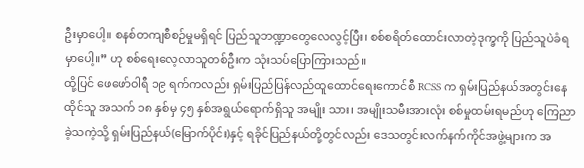ဦးမှာပေါ့။ စနစ်တကျစီစဉ်မှုမရှိရင် ပြည်သူဘဏ္ဍာတွေလေလွင့်ပြီး၊ စစ်စရိတ်ထောင်းလာတဲ့ဒုက္ခကို ပြည်သူပဲခံရမှာပေါ့။” ဟု စစ်ရေးလေ့လာသူတစ်ဦးက သုံးသပ်ပြောကြားသည်။
ထို့ပြင် ဖေဖော်ဝါရီ ၁၉ ရက်ကလည်း ရှမ်းပြည်ပြန်လည်ထူထောင်ရေးကောင်စီ RCSS က ရှမ်းပြည်နယ်အတွင်းနေထိုင်သူ အသက် ၁၈ နှစ်မှ ၄၅ နှစ်အရွယ်ရောက်ရှိသူ အမျိုး သား၊ အမျိုးသမီးအားလုံး စစ်မှုထမ်းရမည်ဟု ကြေညာခဲ့သကဲ့သို့ ရှမ်းပြည်နယ်(မြောက်ပိုင်း)နှင့် ရခိုင်ပြည်နယ်တို့တွင်လည်း ဒေသတွင်းလက်နက်ကိုင်အဖွဲ့များက အ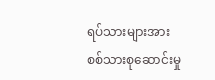ရပ်သားများအား စစ်သားစုဆောင်းမှု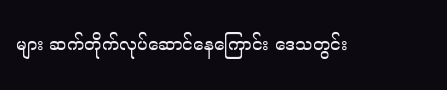များ ဆက်တိုက်လုပ်ဆောင်နေကြောင်း ဒေသတွင်း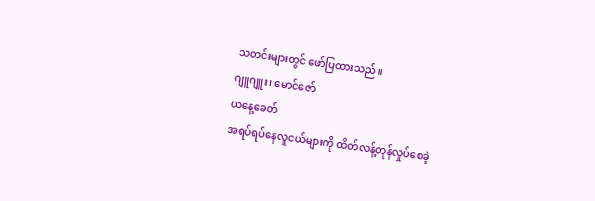သတင်းများတွင် ဖော်ပြထားသည်။
ဂျူဂျူး၊ မောင်ဇော်
ယနေ့ခေတ်
အရပ်ရပ်နေလူငယ်များကို ထိတ်လန့်တုန်လှုပ်စေခဲ့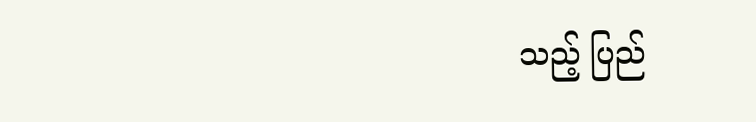သည့် ပြည်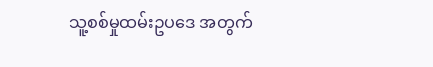သူ့စစ်မှုထမ်းဥပဒေ အတွက်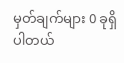မှတ်ချက်များ 0 ခုရှိပါတယ်